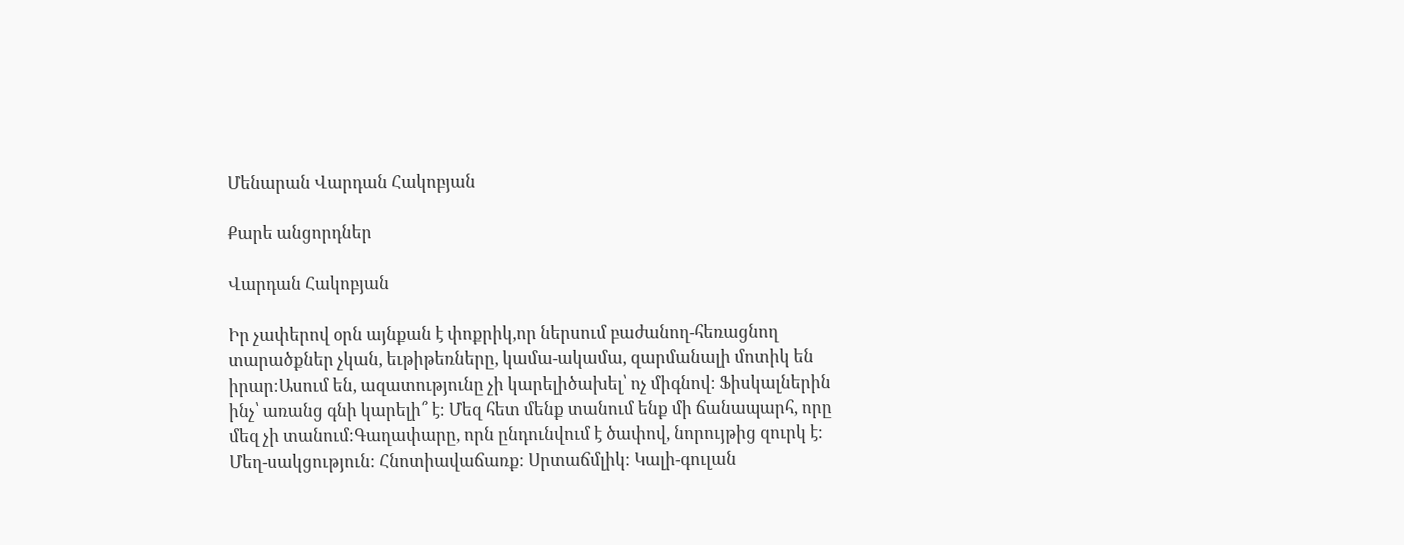Մենարան Վարդան Հակոբյան

Քարե անցորդներ

Վարդան Հակոբյան

Իր չափերով օրն այնքան է փոքրիկ,որ ներսում բաժանող-հեռացնող տարածքներ չկան, եւթիթեռները, կամա-ակամա, զարմանալի մոտիկ են իրար։Ասում են, ազատությունը չի կարելիծախել՝ ոչ միգնով։ Ֆիսկալներին ինչ՝ առանց գնի կարելի՞ է։ Մեզ հետ մենք տանում ենք մի ճանապարհ, որը մեզ չի տանում։Գաղափարը, որն ընդունվում է ծափով, նորույթից զուրկ է։ Մեղ-սակցություն։ Հնոտիավաճառք։ Սրտաճմլիկ։ Կալի-գուլան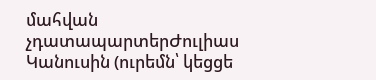մահվան չդատապարտերԺուլիաս Կանուսին (ուրեմն՝ կեցցե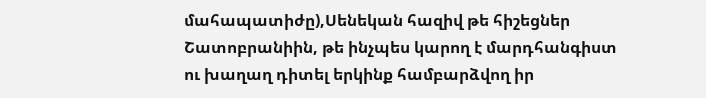մահապատիժը),Սենեկան հազիվ թե հիշեցներ Շատոբրանիին, թե ինչպես կարող է մարդհանգիստ ու խաղաղ դիտել երկինք համբարձվող իր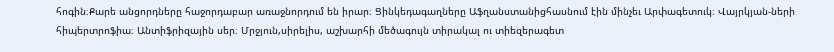հոգին։Քարե անցորդները հաջորդաբար առաջնորդում են իրար։ Ցինկեդագաղները Աֆղանստանիցհասնում էին մինչեւ Արփագետուկ։ Վայրկյան-ների հիպերտրոֆիա։ Անտիֆրիզային սեր։ Մրջյուն,սիրելիս, աշխարհի մեծագույն տիրակալ ու տիեզերագետ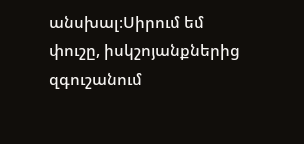անսխալ։Սիրում եմ փուշը, իսկշոյանքներից զգուշանում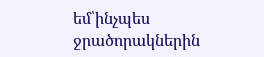եմ՝ինչպես ջրածորակներին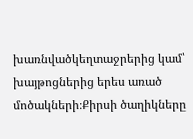խառնվածկեղտաջրերից կամ՝ խայթոցներից երես առած մոծակների։Քիրսի ծաղիկները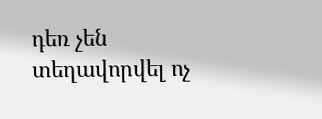դեռ չեն տեղավորվել ոչ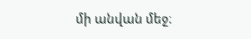մի անվան մեջ։